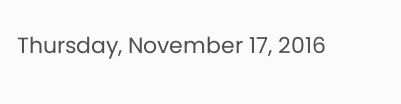Thursday, November 17, 2016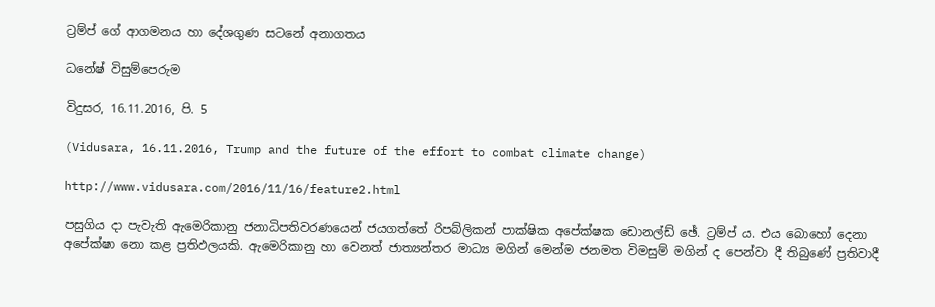ට්‍රම්ප් ගේ ආගමනය හා දේශගුණ සටනේ අනාගතය

ධනේෂ් විසුම්පෙරුම

විදුසර, 16.11.2016, පි. 5

(Vidusara, 16.11.2016, Trump and the future of the effort to combat climate change)

http://www.vidusara.com/2016/11/16/feature2.html

පසුගිය දා පැවැති ඇමෙරිකානු ජනාධිපතිවරණයෙන් ජයගත්තේ රිපබ්ලිකන් පාක්‌ෂික අපේක්‌ෂක ඩොනල්ඩ් ඡේ. ට්‍රම්ප් ය. එය බොහෝ දෙනා අපේක්‌ෂා නො කළ ප්‍රතිඵලයකි. ඇමෙරිකානු හා වෙනත් ජාත්‍යන්තර මාධ්‍ය මගින් මෙන්ම ජනමත විමසුම් මගින් ද පෙන්වා දී තිබුණේ ප්‍රතිවාදී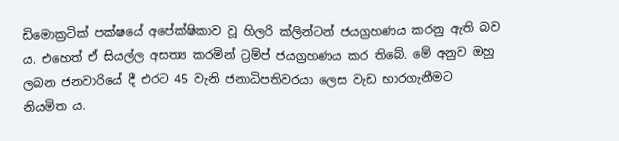ඩිමොක්‍රටික්‌ පක්‌ෂයේ අපේක්‌ෂිකාව වූ හිලරි ක්‌ලින්ටන් ජයග්‍රහණය කරනු ඇති බව ය. එහෙත් ඒ සියල්ල අසත්‍ය කරමින් ට්‍රම්ප් ජයග්‍රහණය කර තිබේ. මේ අනුව ඔහු ලබන ජනවාරියේ දී එරට 45 වැනි ජනාධිපතිවරයා ලෙස වැඩ භාරගැනීමට නියමිත ය.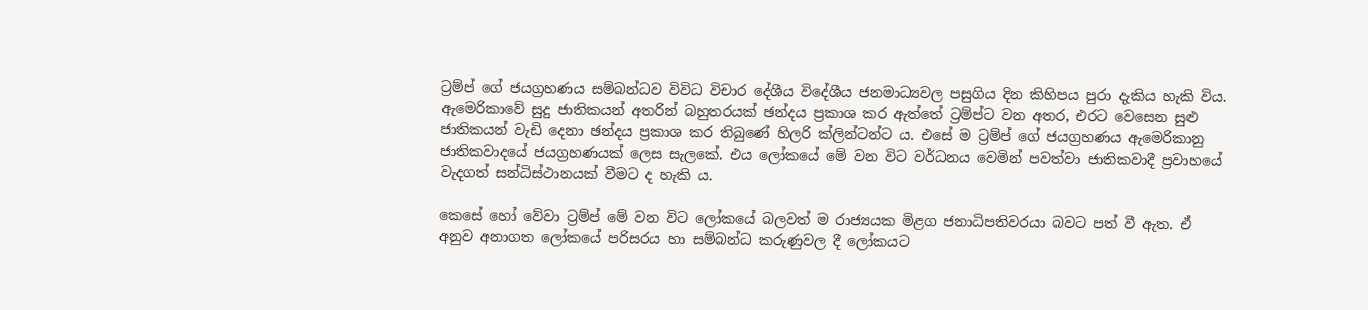ට්‍රම්ප් ගේ ජයග්‍රහණය සම්බන්ධව විවිධ විචාර දේශීය විදේශීය ජනමාධ්‍යවල පසුගිය දින කිහිපය පුරා දැකිය හැකි විය. ඇමෙරිකාවේ සුදු ජාතිකයන් අතරින් බහුතරයක්‌ ඡන්දය ප්‍රකාශ කර ඇත්තේ ට්‍රම්ප්ට වන අතර, එරට වෙසෙන සුළු ජාතිකයන් වැඩි දෙනා ඡන්දය ප්‍රකාශ කර තිබුණේ හිලරි ක්‌ලින්ටන්ට ය. එසේ ම ට්‍රම්ප් ගේ ජයග්‍රහණය ඇමෙරිකානු ජාතිකවාදයේ ජයග්‍රහණයක්‌ ලෙස සැලකේ. එය ලෝකයේ මේ වන විට වර්ධනය වෙමින් පවත්වා ජාතිකවාදී ප්‍රවාහයේ වැදගත් සන්ධිස්‌ථානයක්‌ වීමට ද හැකි ය.

කෙසේ හෝ වේවා ට්‍රම්ප් මේ වන විට ලෝකයේ බලවත් ම රාජ්‍යයක මිළග ජනාධිපතිවරයා බවට පත් වී ඇත. ඒ අනුව අනාගත ලෝකයේ පරිසරය හා සම්බන්ධ කරුණුවල දී ලෝකයට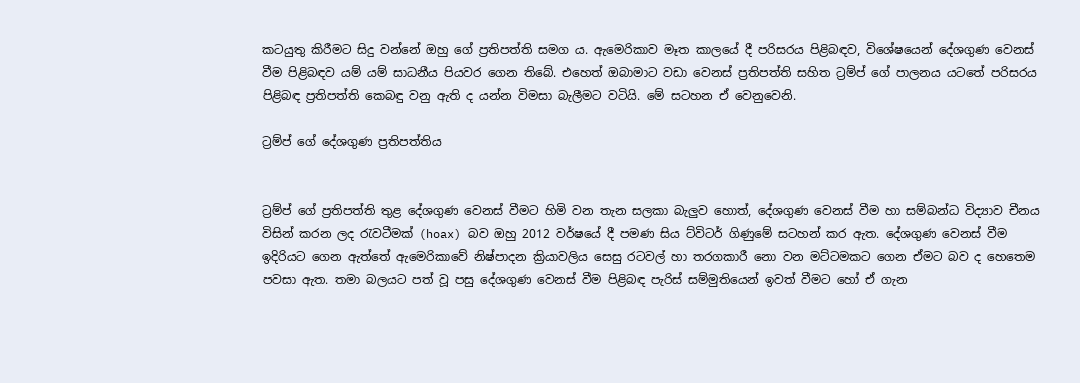කටයුතු කිරීමට සිදු වන්නේ ඔහු ගේ ප්‍රතිපත්ති සමග ය. ඇමෙරිකාව මෑත කාලයේ දී පරිසරය පිළිබඳව, විශේෂයෙන් දේශගුණ වෙනස්‌ වීම පිළිබඳව යම් යම් සාධනීය පියවර ගෙන තිබේ. එහෙත් ඔබාමාට වඩා වෙනස්‌ ප්‍රතිපත්ති සහිත ට්‍රම්ප් ගේ පාලනය යටතේ පරිසරය පිළිබඳ ප්‍රතිපත්ති කෙබඳු වනු ඇති ද යන්න විමසා බැලීමට වටියි. මේ සටහන ඒ වෙනුවෙනි.

ට්‍රම්ප් ගේ දේශගුණ ප්‍රතිපත්තිය


ට්‍රම්ප් ගේ ප්‍රතිපත්ති තුළ දේශගුණ වෙනස්‌ වීමට හිමි වන තැන සලකා බැලුව හොත්, දේශගුණ වෙනස්‌ වීම හා සම්බන්ධ විද්‍යාව චීනය විසින් කරන ලද රැවටීමක්‌ (hoax) බව ඔහු 2012 වර්ෂයේ දී පමණ සිය ට්‌විටර් ගිණුමේ සටහන් කර ඇත. දේශගුණ වෙනස්‌ වීම ඉදිරියට ගෙන ඇත්තේ ඇමෙරිකාවේ නිෂ්පාදන ක්‍රියාවලිය සෙසු රටවල් හා තරගකාරී නො වන මට්‌ටමකට ගෙන ඒමට බව ද හෙතෙම පවසා ඇත. තමා බලයට පත් වූ පසු දේශගුණ වෙනස්‌ වීම පිළිබඳ පැරිස්‌ සම්මුතියෙන් ඉවත් වීමට හෝ ඒ ගැන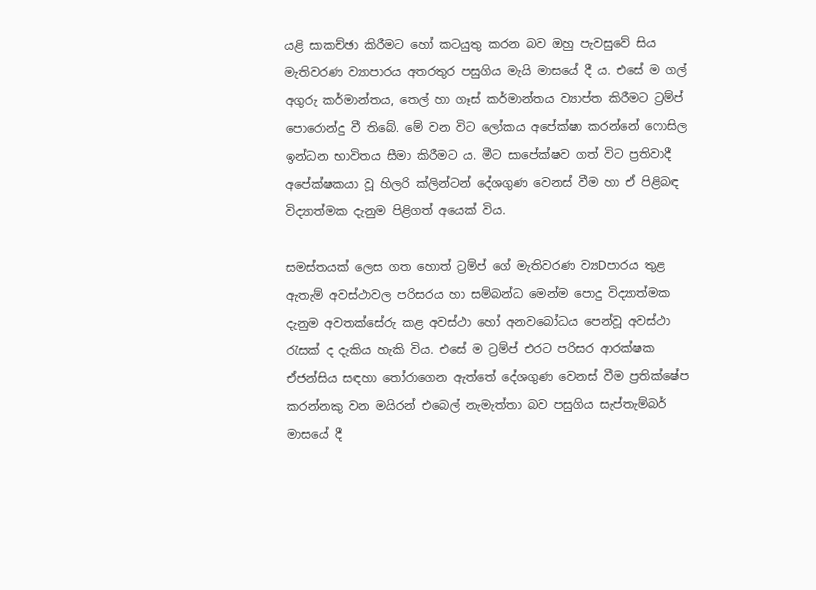යළි සාකච්ඡා කිරීමට හෝ කටයුතු කරන බව ඔහු පැවසුවේ සිය මැතිවරණ ව්‍යාපාරය අතරතුර පසුගිය මැයි මාසයේ දී ය. එසේ ම ගල් අගුරු කර්මාන්තය, තෙල් හා ගෑස්‌ කර්මාන්තය ව්‍යාප්ත කිරීමට ට්‍රම්ප් පොරොන්දු වී තිබේ. මේ වන විට ලෝකය අපේක්‌ෂා කරන්නේ ෆොසිල ඉන්ධන භාවිතය සීමා කිරීමට ය. මීට සාපේක්‌ෂව ගත් විට ප්‍රතිවාදී අපේක්‌ෂකයා වූ හිලරි ක්‌ලින්ටන් දේශගුණ වෙනස්‌ වීම හා ඒ පිළිබඳ විද්‍යාත්මක දැනුම පිළිගත් අයෙක්‌ විය.

සමස්‌තයක්‌ ලෙස ගත හොත් ට්‍රම්ප් ගේ මැතිවරණ ව්‍යDපාරය තුළ ඇතැම් අවස්‌ථාවල පරිසරය හා සම්බන්ධ මෙන්ම පොදු විද්‍යාත්මක දැනුම අවතක්‌සේරු කළ අවස්‌ථා හෝ අනවබෝධය පෙන්වූ අවස්‌ථා රැසක්‌ ද දැකිය හැකි විය. එසේ ම ට්‍රම්ප් එරට පරිසර ආරක්‌ෂක ඒජන්සිය සඳහා තෝරාගෙන ඇත්තේ දේශගුණ වෙනස්‌ වීම ප්‍රතික්‌ෂේප කරන්නකු වන මයිරන් එබෙල් නැමැත්තා බව පසුගිය සැප්තැම්බර් මාසයේ දී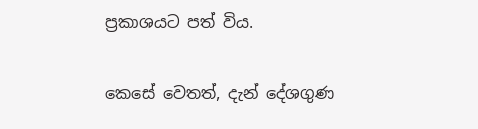ප්‍රකාශයට පත් විය.

කෙසේ වෙතත්, දැන් දේශගුණ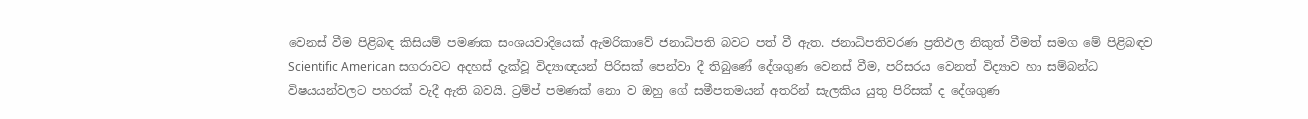වෙනස්‌ වීම පිළිබඳ කිසියම් පමණක සංශයවාදියෙක්‌ ඇමරිකාවේ ජනාධිපති බවට පත් වී ඇත. ජනාධිපතිවරණ ප්‍රතිඵල නිකුත් වීමත් සමග මේ පිළිබඳව Scientific American සගරාවට අදහස්‌ දැක්‌වූ විද්‍යාඥයන් පිරිසක්‌ පෙන්වා දී තිබුණේ දේශගුණ වෙනස්‌ වීම, පරිසරය වෙනත් විද්‍යාව හා සම්බන්ධ විෂයයන්වලට පහරක්‌ වැදී ඇති බවයි. ට්‍රම්ප් පමණක්‌ නො ව ඔහු ගේ සමීපතමයන් අතරින් සැලකිය යුතු පිරිසක්‌ ද දේශගුණ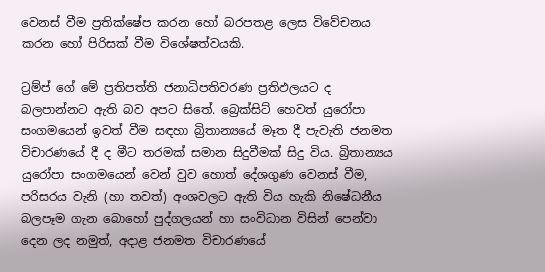වෙනස්‌ වීම ප්‍රතික්‌ෂේප කරන හෝ බරපතළ ලෙස විවේචනය කරන හෝ පිරිසක්‌ වීම විශේෂත්වයකි.

ට්‍රම්ප් ගේ මේ ප්‍රතිපත්ති ජනාධිපතිවරණ ප්‍රතිඵලයට ද බලපාන්නට ඇති බව අපට සිතේ. බ්‍රෙක්‌සිට්‌ හෙවත් යුරෝපා සංගමයෙන් ඉවත් වීම සඳහා බ්‍රිතාන්‍යයේ මෑත දී පැවැති ජනමත විචාරණයේ දී ද මීට තරමක්‌ සමාන සිදුවීමක්‌ සිදු විය. බ්‍රිතාන්‍යය යුරෝපා සංගමයෙන් වෙන් වුව හොත් දේශගුණ වෙනස්‌ වීම, පරිසරය වැනි (හා තවත්) අංශවලට ඇති විය හැකි නිෂේධනීය බලපෑම ගැන බොහෝ පුද්ගලයන් හා සංවිධාන විසින් පෙන්වා දෙන ලද නමුත්, අදාළ ජනමත විචාරණයේ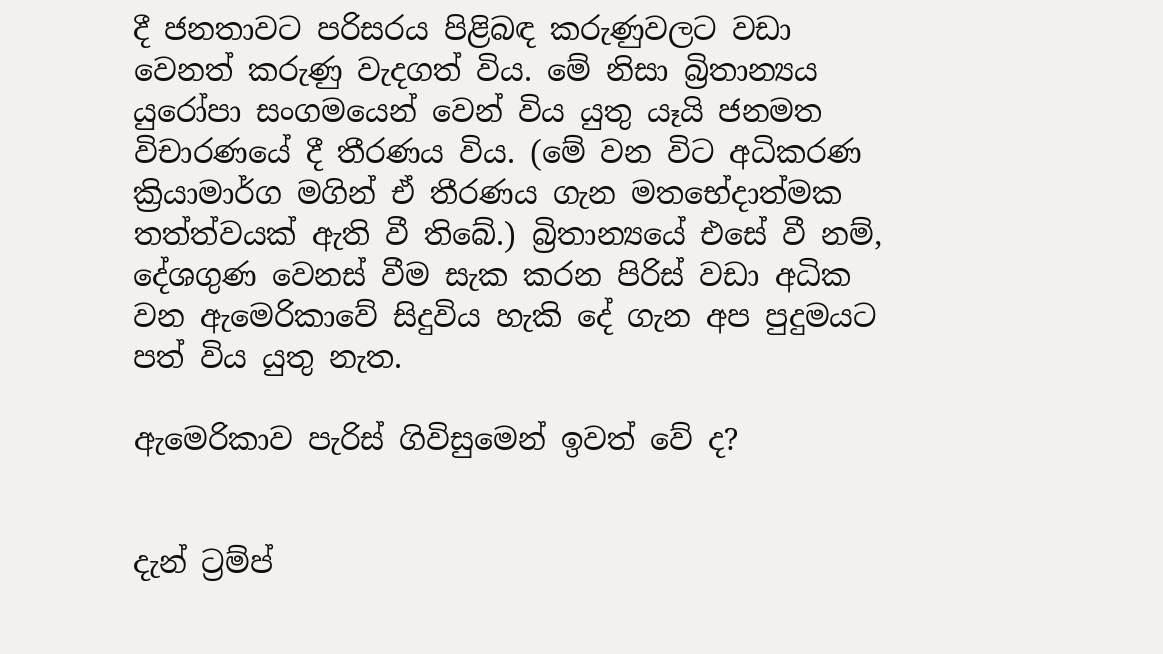දී ජනතාවට පරිසරය පිළිබඳ කරුණුවලට වඩා වෙනත් කරුණු වැදගත් විය. මේ නිසා බ්‍රිතාන්‍යය යුරෝපා සංගමයෙන් වෙන් විය යුතු යෑයි ජනමත විචාරණයේ දී තීරණය විය. (මේ වන විට අධිකරණ ක්‍රියාමාර්ග මගින් ඒ තීරණය ගැන මතභේදාත්මක තත්ත්වයක්‌ ඇති වී තිබේ.) බ්‍රිතාන්‍යයේ එසේ වී නම්, දේශගුණ වෙනස්‌ වීම සැක කරන පිරිස්‌ වඩා අධික වන ඇමෙරිකාවේ සිදුවිය හැකි දේ ගැන අප පුදුමයට පත් විය යුතු නැත.

ඇමෙරිකාව පැරිස්‌ ගිවිසුමෙන් ඉවත් වේ ද?


දැන් ට්‍රම්ප්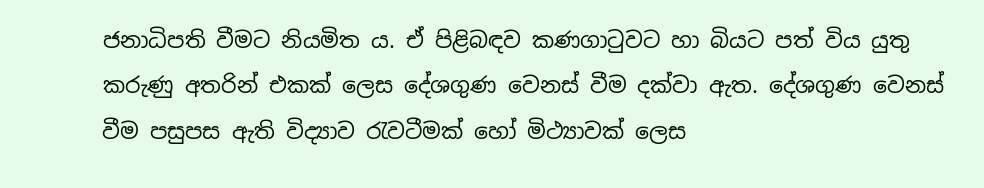ජනාධිපති වීමට නියමිත ය. ඒ පිළිබඳව කණගාටුවට හා බියට පත් විය යුතු කරුණු අතරින් එකක්‌ ලෙස දේශගුණ වෙනස්‌ වීම දක්‌වා ඇත. දේශගුණ වෙනස්‌ වීම පසුපස ඇති විද්‍යාව රැවටීමක්‌ හෝ මිථ්‍යාවක්‌ ලෙස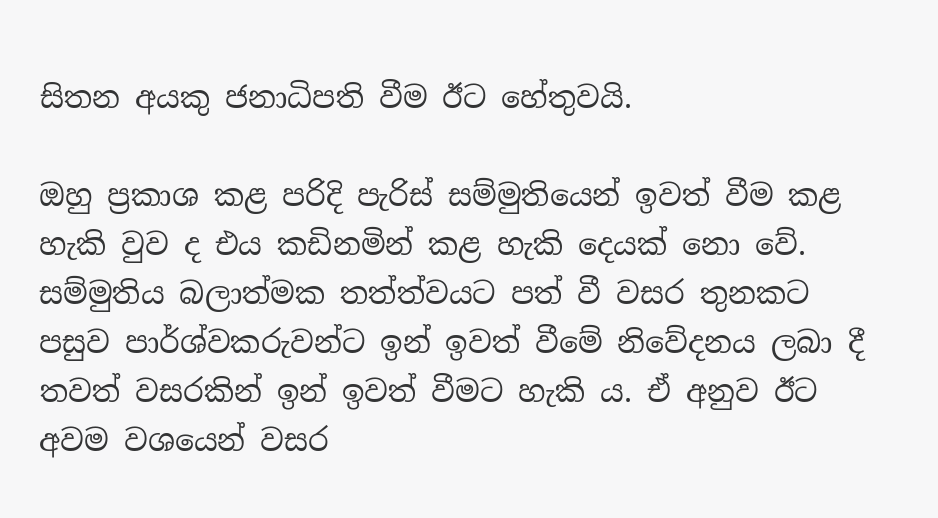සිතන අයකු ජනාධිපති වීම ඊට හේතුවයි.

ඔහු ප්‍රකාශ කළ පරිදි පැරිස්‌ සම්මුතියෙන් ඉවත් වීම කළ හැකි වුව ද එය කඩිනමින් කළ හැකි දෙයක්‌ නො වේ. සම්මුතිය බලාත්මක තත්ත්වයට පත් වී වසර තුනකට පසුව පාර්ශ්වකරුවන්ට ඉන් ඉවත් වීමේ නිවේදනය ලබා දී තවත් වසරකින් ඉන් ඉවත් වීමට හැකි ය. ඒ අනුව ඊට අවම වශයෙන් වසර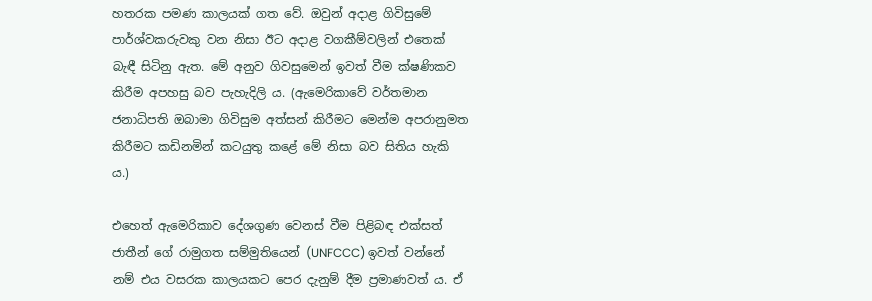හතරක පමණ කාලයක්‌ ගත වේ. ඔවුන් අදාළ ගිවිසුමේ පාර්ශ්වකරුවකු වන නිසා ඊට අදාළ වගකීම්වලින් එතෙක්‌ බැඳී සිටිනු ඇත. මේ අනුව ගිවසුමෙන් ඉවත් වීම ක්‌ෂණිකව කිරීම අපහසු බව පැහැදිලි ය. (ඇමෙරිකාවේ වර්තමාන ජනාධිපති ඔබාමා ගිවිසුම අත්සන් කිරීමට මෙන්ම අපරානුමත කිරීමට කඩිනමින් කටයුතු කළේ මේ නිසා බව සිතිය හැකි ය.)

එහෙත් ඇමෙරිකාව දේශගුණ වෙනස්‌ වීම පිළිබඳ එක්‌සත් ජාතීන් ගේ රාමුගත සම්මුතියෙන් (UNFCCC) ඉවත් වන්නේ නම් එය වසරක කාලයකට පෙර දැනුම් දීම ප්‍රමාණවත් ය. ඒ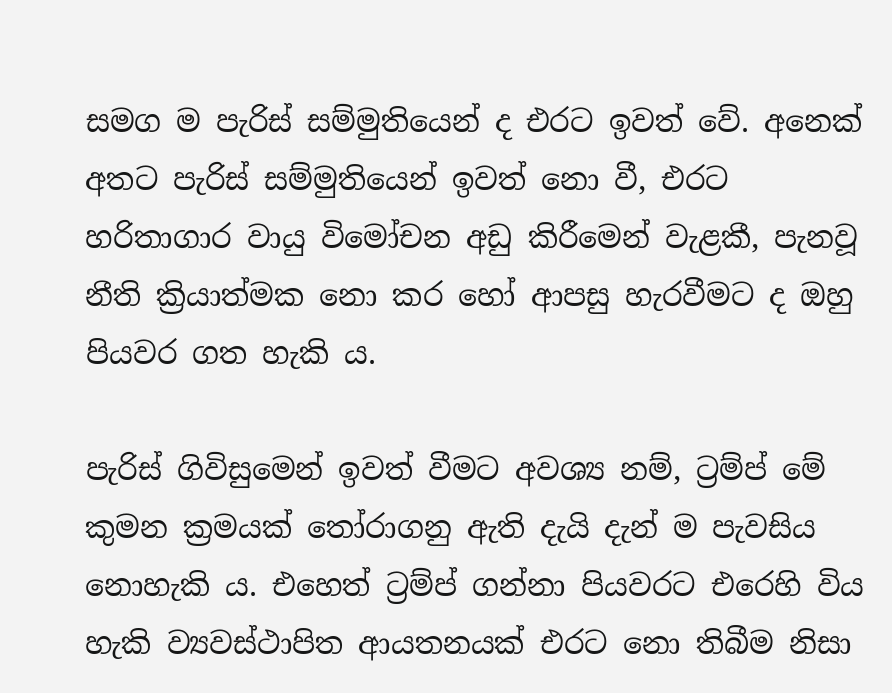සමග ම පැරිස්‌ සම්මුතියෙන් ද එරට ඉවත් වේ. අනෙක්‌ අතට පැරිස්‌ සම්මුතියෙන් ඉවත් නො වී, එරට හරිතාගාර වායු විමෝචන අඩු කිරීමෙන් වැළකී, පැනවූ නීති ක්‍රියාත්මක නො කර හෝ ආපසු හැරවීමට ද ඔහු පියවර ගත හැකි ය.

පැරිස්‌ ගිවිසුමෙන් ඉවත් වීමට අවශ්‍ය නම්, ට්‍රම්ප් මේ කුමන ක්‍රමයක්‌ තෝරාගනු ඇති දැයි දැන් ම පැවසිය නොහැකි ය. එහෙත් ට්‍රම්ප් ගන්නා පියවරට එරෙහි විය හැකි ව්‍යවස්‌ථාපිත ආයතනයක්‌ එරට නො තිබීම නිසා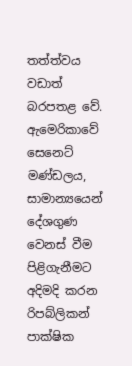තත්ත්වය වඩාත් බරපතළ වේ. ඇමෙරිකාවේ සෙනෙට්‌ මණ්‌ඩලය, සාමාන්‍යයෙන් දේශගුණ වෙනස්‌ වීම පිළිගැනීමට අදිමදි කරන රිපබ්ලිකන් පාක්‌ෂික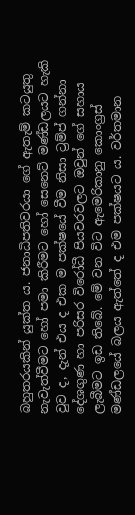බහුතරයකින් යුක්‌ත ය. ජනාධිපතිවරයා ගේ ඇතැම් කටයුතු නැවැත්වීමට හෝ පමා කිරීමට හෝ සෙනෙට්‌ මණ්‌ඩලයට හැකි වුව ද, දැන් එය ද එක ම පක්‌ෂයේ වීම නිසා ට්‍රම්ප් ගන්නා දේශගුණ හා පරිසර විරෝධී පියවරවලට ඔවුන් ගේ සහාය ලැබීමට ඉඩ තිබේ. මේ වන විට ඇමෙරිකානු කොංග්‍රස්‌ මණ්‌ඩලයේ බලය ඇත්තේ ද එම පක්‌ෂයට ය. වර්තමාන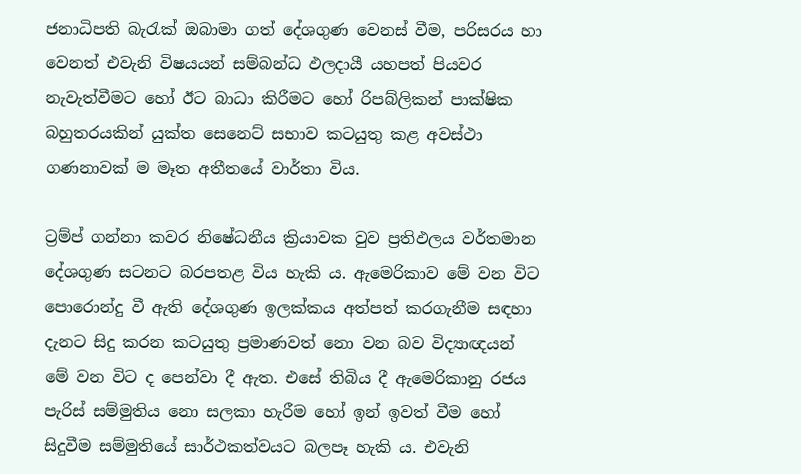ජනාධිපති බැරැක්‌ ඔබාමා ගත් දේශගුණ වෙනස්‌ වීම, පරිසරය හා වෙනත් එවැනි විෂයයන් සම්බන්ධ ඵලදායී යහපත් පියවර නැවැත්වීමට හෝ ඊට බාධා කිරීමට හෝ රිපබ්ලිකන් පාක්‌ෂික බහුතරයකින් යුක්‌ත සෙනෙට්‌ සභාව කටයුතු කළ අවස්‌ථා ගණනාවක්‌ ම මෑත අතීතයේ වාර්තා විය.

ට්‍රම්ප් ගන්නා කවර නිෂේධනීය ක්‍රියාවක වුව ප්‍රතිඵලය වර්තමාන දේශගුණ සටනට බරපතළ විය හැකි ය. ඇමෙරිකාව මේ වන විට පොරොන්දු වී ඇති දේශගුණ ඉලක්‌කය අත්පත් කරගැනීම සඳහා දැනට සිදු කරන කටයුතු ප්‍රමාණවත් නො වන බව විද්‍යාඥයන් මේ වන විට ද පෙන්වා දී ඇත. එසේ තිබිය දී ඇමෙරිකානු රජය පැරිස්‌ සම්මුතිය නො සලකා හැරීම හෝ ඉන් ඉවත් වීම හෝ සිදුවීම සම්මුතියේ සාර්ථකත්වයට බලපෑ හැකි ය. එවැනි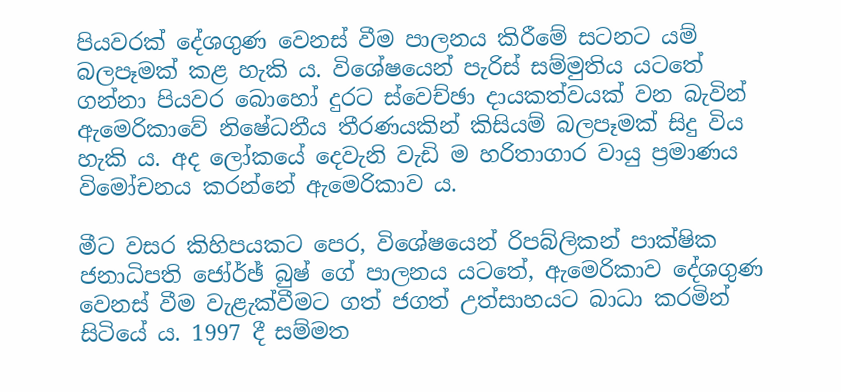පියවරක්‌ දේශගුණ වෙනස්‌ වීම පාලනය කිරීමේ සටනට යම් බලපෑමක්‌ කළ හැකි ය. විශේෂයෙන් පැරිස්‌ සම්මුතිය යටතේ ගන්නා පියවර බොහෝ දුරට ස්‌වෙච්ඡා දායකත්වයක්‌ වන බැවින් ඇමෙරිකාවේ නිෂේධනීය තීරණයකින් කිසියම් බලපෑමක්‌ සිදු විය හැකි ය. අද ලෝකයේ දෙවැනි වැඩි ම හරිතාගාර වායු ප්‍රමාණය විමෝචනය කරන්නේ ඇමෙරිකාව ය.

මීට වසර කිහිපයකට පෙර, විශේෂයෙන් රිපබ්ලිකන් පාක්‌ෂික ජනාධිපති ජෝර්ඡ් බුෂ් ගේ පාලනය යටතේ, ඇමෙරිකාව දේශගුණ වෙනස්‌ වීම වැළැක්‌වීමට ගත් ජගත් උත්සාහයට බාධා කරමින් සිටියේ ය. 1997 දී සම්මත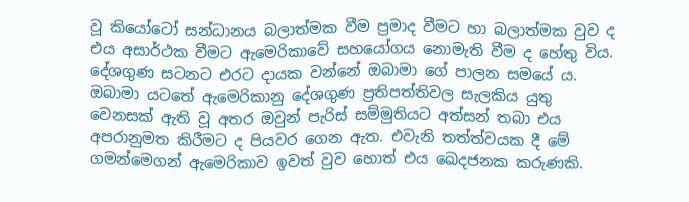වූ කියෝටෝ සන්ධානය බලාත්මක වීම ප්‍රමාද වීමට හා බලාත්මක වුව ද එය අසාර්ථක වීමට ඇමෙරිකාවේ සහයෝගය නොමැති වීම ද හේතු විය. දේශගුණ සටනට එරට දායක වන්නේ ඔබාමා ගේ පාලන සමයේ ය. ඔබාමා යටතේ ඇමෙරිකානු දේශගුණ ප්‍රතිපත්තිවල සැලකිය යුතු වෙනසක්‌ ඇති වූ අතර ඔවුන් පැරිස්‌ සම්මුතියට අත්සන් තබා එය අපරානුමත කිරීමට ද පියවර ගෙන ඇත. එවැනි තත්ත්වයක දී මේ ගමන්මෙගන් ඇමෙරිකාව ඉවත් වුව හොත් එය ඛෙදජනක කරුණකි.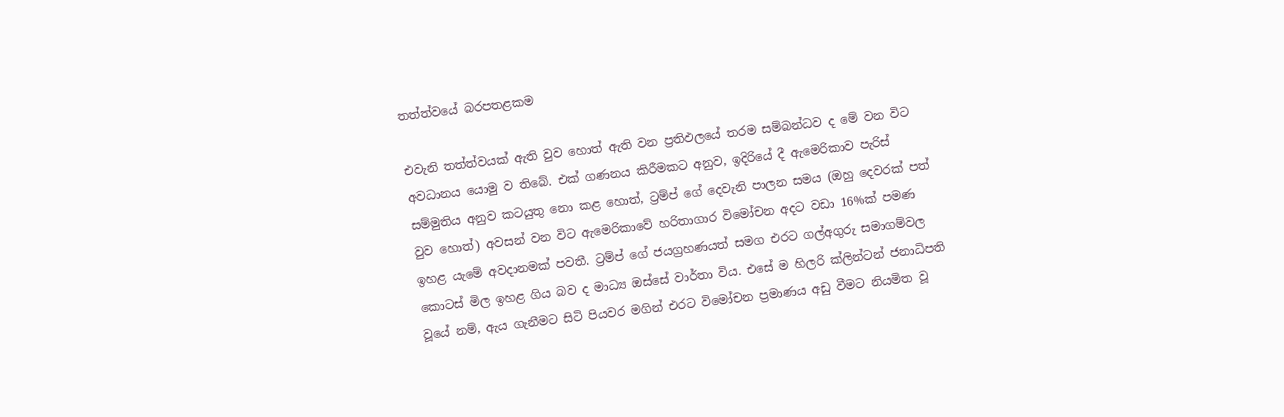තත්ත්වයේ බරපතළකම

එවැනි තත්ත්වයක්‌ ඇති වුව හොත් ඇති වන ප්‍රතිඵලයේ තරම සම්බන්ධව ද මේ වන විට අවධානය යොමු ව තිබේ. එක්‌ ගණනය කිරීමකට අනුව, ඉදිරියේ දී ඇමෙරිකාව පැරිස්‌ සම්මුතිය අනුව කටයුතු නො කළ හොත්, ට්‍රම්ප් ගේ දෙවැනි පාලන සමය (ඔහු දෙවරක්‌ පත් වුව හොත්) අවසන් වන විට ඇමෙරිකාවේ හරිතාගාර විමෝචන අදට වඩා 16%ක්‌ පමණ ඉහළ යැමේ අවදානමක්‌ පවතී. ට්‍රම්ප් ගේ ජයග්‍රහණයත් සමග එරට ගල්අගුරු සමාගම්වල කොටස්‌ මිල ඉහළ ගිය බව ද මාධ්‍ය ඔස්‌සේ වාර්තා විය. එසේ ම හිලරි ක්‌ලින්ටන් ජනාධිපති වූයේ නම්, ඇය ගැනීමට සිටි පියවර මගින් එරට විමෝචන ප්‍රමාණය අඩු වීමට නියමිත වූ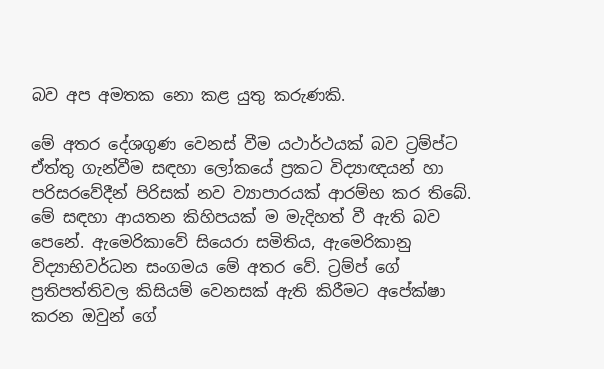බව අප අමතක නො කළ යුතු කරුණකි.

මේ අතර දේශගුණ වෙනස්‌ වීම යථාර්ථයක්‌ බව ට්‍රම්ප්ට ඒත්තු ගැන්වීම සඳහා ලෝකයේ ප්‍රකට විද්‍යාඥයන් හා පරිසරවේදීන් පිරිසක්‌ නව ව්‍යාපාරයක්‌ ආරම්භ කර තිබේ. මේ සඳහා ආයතන කිහිපයක්‌ ම මැදිහත් වී ඇති බව පෙනේ. ඇමෙරිකාවේ සියෙරා සමිතිය, ඇමෙරිකානු විද්‍යාභිවර්ධන සංගමය මේ අතර වේ. ට්‍රම්ප් ගේ ප්‍රතිපත්තිවල කිසියම් වෙනසක්‌ ඇති කිරීමට අපේක්‌ෂා කරන ඔවුන් ගේ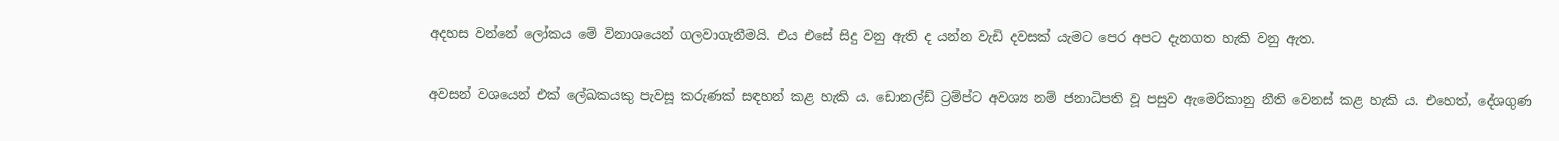අදහස වන්නේ ලෝකය මේ විනාශයෙන් ගලවාගැනීමයි. එය එසේ සිදු වනු ඇති ද යන්න වැඩි දවසක්‌ යැමට පෙර අපට දැනගත හැකි වනු ඇත.

අවසන් වශයෙන් එක්‌ ලේඛකයකු පැවසූ කරුණක්‌ සඳහන් කළ හැකි ය. ඩොනල්ඩ් ට්‍රම්ප්ට අවශ්‍ය නම් ජනාධිපති වූ පසුව ඇමෙරිකානු නීති වෙනස්‌ කළ හැකි ය. එහෙත්, දේශගුණ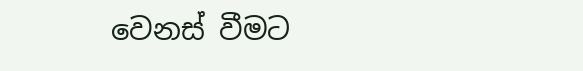වෙනස්‌ වීමට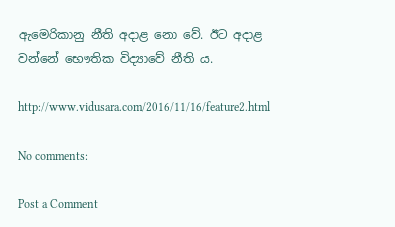ඇමෙරිකානු නීති අදාළ නො වේ. ඊට අදාළ වන්නේ භෞතික විද්‍යාවේ නීති ය.

http://www.vidusara.com/2016/11/16/feature2.html

No comments:

Post a Comment